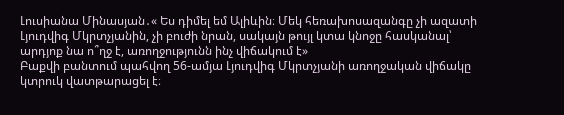Լուսիանա Մինասյան․« Ես դիմել եմ Ալիևին։ Մեկ հեռախոսազանգը չի ազատի Լյուդվիգ Մկրտչյանին, չի բուժի նրան, սակայն թույլ կտա կնոջը հասկանալ՝ արդյոք նա ո՞ղջ է, առողջությունն ինչ վիճակում է»
Բաքվի բանտում պահվող 56-ամյա Լյուդվիգ Մկրտչյանի առողջական վիճակը կտրուկ վատթարացել է։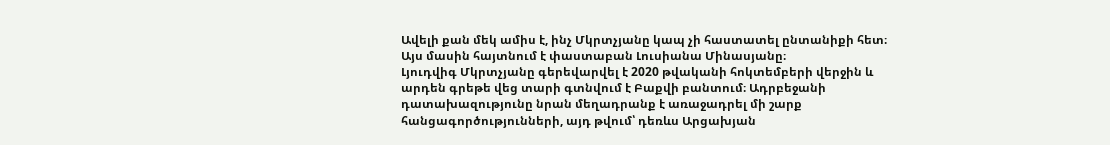Ավելի քան մեկ ամիս է, ինչ Մկրտչյանը կապ չի հաստատել ընտանիքի հետ։ Այս մասին հայտնում է փաստաբան Լուսիանա Մինասյանը։
Լյուդվիգ Մկրտչյանը գերեվարվել է 2020 թվականի հոկտեմբերի վերջին և արդեն գրեթե վեց տարի գտնվում է Բաքվի բանտում։ Ադրբեջանի դատախազությունը նրան մեղադրանք է առաջադրել մի շարք հանցագործությունների, այդ թվում՝ դեռևս Արցախյան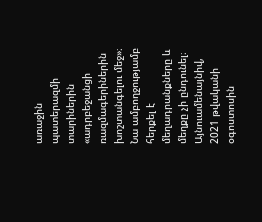առաջին պատերազմի տարիներին «ադրբեջանցի ռազմագերիներին խոշտանգելու մեջ»։ Նա ամբողջությամբ հերքել է մեղադրանքները և մեղքը չի ընդունել։ Այնուամենայնիվ, 2021 թվականի օգոստոսին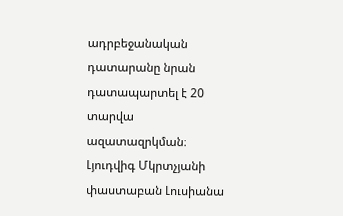ադրբեջանական դատարանը նրան դատապարտել է 20 տարվա ազատազրկման։
Լյուդվիգ Մկրտչյանի փաստաբան Լուսիանա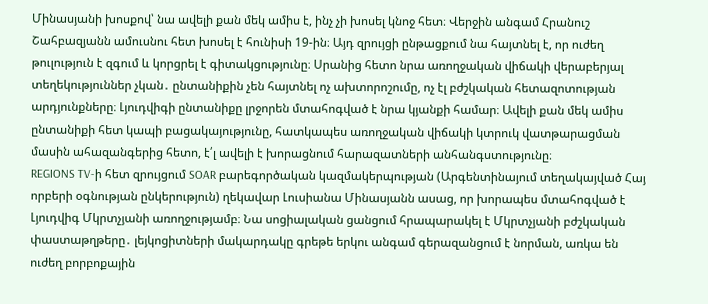Մինասյանի խոսքով՝ նա ավելի քան մեկ ամիս է, ինչ չի խոսել կնոջ հետ։ Վերջին անգամ Հրանուշ Շահբազյանն ամուսնու հետ խոսել է հունիսի 19-ին։ Այդ զրույցի ընթացքում նա հայտնել է, որ ուժեղ թուլություն է զգում և կորցրել է գիտակցությունը։ Սրանից հետո նրա առողջական վիճակի վերաբերյալ տեղեկություններ չկան․ ընտանիքին չեն հայտնել ոչ ախտորոշումը, ոչ էլ բժշկական հետազոտության արդյունքները։ Լյուդվիգի ընտանիքը լրջորեն մտահոգված է նրա կյանքի համար։ Ավելի քան մեկ ամիս ընտանիքի հետ կապի բացակայությունը, հատկապես առողջական վիճակի կտրուկ վատթարացման մասին ահազանգերից հետո, է՛լ ավելի է խորացնում հարազատների անհանգստությունը։
REGIONS TV-ի հետ զրույցում SOAR բարեգործական կազմակերպության (Արգենտինայում տեղակայված Հայ որբերի օգնության ընկերություն) ղեկավար Լուսիանա Մինասյանն ասաց, որ խորապես մտահոգված է Լյուդվիգ Մկրտչյանի առողջությամբ։ Նա սոցիալական ցանցում հրապարակել է Մկրտչյանի բժշկական փաստաթղթերը․ լեյկոցիտների մակարդակը գրեթե երկու անգամ գերազանցում է նորման, առկա են ուժեղ բորբոքային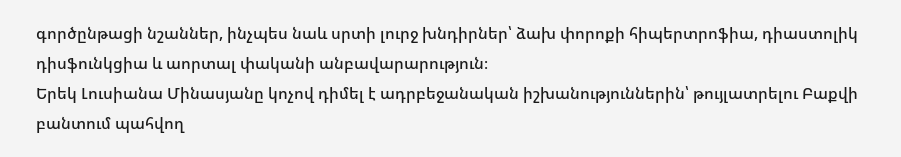գործընթացի նշաններ, ինչպես նաև սրտի լուրջ խնդիրներ՝ ձախ փորոքի հիպերտրոֆիա, դիաստոլիկ դիսֆունկցիա և աորտալ փականի անբավարարություն։
Երեկ Լուսիանա Մինասյանը կոչով դիմել է ադրբեջանական իշխանություններին՝ թույլատրելու Բաքվի բանտում պահվող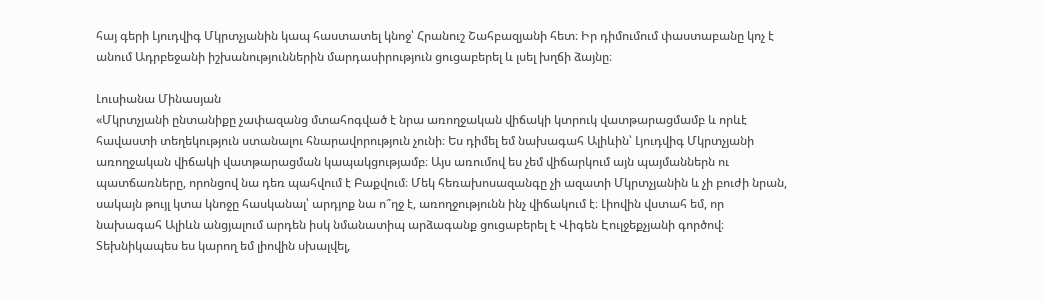հայ գերի Լյուդվիգ Մկրտչյանին կապ հաստատել կնոջ՝ Հրանուշ Շահբազյանի հետ։ Իր դիմումում փաստաբանը կոչ է անում Ադրբեջանի իշխանություններին մարդասիրություն ցուցաբերել և լսել խղճի ձայնը։

Լուսիանա Մինասյան
«Մկրտչյանի ընտանիքը չափազանց մտահոգված է նրա առողջական վիճակի կտրուկ վատթարացմամբ և որևէ հավաստի տեղեկություն ստանալու հնարավորություն չունի։ Ես դիմել եմ նախագահ Ալիևին՝ Լյուդվիգ Մկրտչյանի առողջական վիճակի վատթարացման կապակցությամբ։ Այս առումով ես չեմ վիճարկում այն պայմաններն ու պատճառները, որոնցով նա դեռ պահվում է Բաքվում։ Մեկ հեռախոսազանգը չի ազատի Մկրտչյանին և չի բուժի նրան, սակայն թույլ կտա կնոջը հասկանալ՝ արդյոք նա ո՞ղջ է, առողջությունն ինչ վիճակում է։ Լիովին վստահ եմ, որ նախագահ Ալիևն անցյալում արդեն իսկ նմանատիպ արձագանք ցուցաբերել է Վիգեն Էուլջեքչյանի գործով։ Տեխնիկապես ես կարող եմ լիովին սխալվել,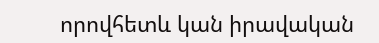որովհետև կան իրավական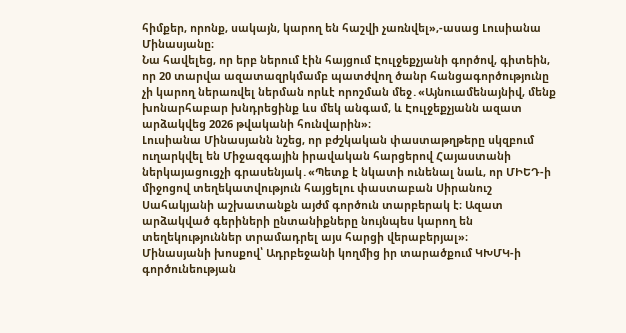հիմքեր, որոնք, սակայն, կարող են հաշվի չառնվել»,-ասաց Լուսիանա Մինասյանը։
Նա հավելեց, որ երբ ներում էին հայցում Էուլջեքչյանի գործով, գիտեին, որ 20 տարվա ազատազրկմամբ պատժվող ծանր հանցագործությունը չի կարող ներառվել ներման որևէ որոշման մեջ․«Այնուամենայնիվ, մենք խոնարհաբար խնդրեցինք ևս մեկ անգամ, և Էուլջեքչյանն ազատ արձակվեց 2026 թվականի հունվարին»։
Լուսիանա Մինասյանն նշեց, որ բժշկական փաստաթղթերը սկզբում ուղարկվել են Միջազգային իրավական հարցերով Հայաստանի ներկայացուցչի գրասենյակ․«Պետք է նկատի ունենալ նաև, որ ՄԻԵԴ-ի միջոցով տեղեկատվություն հայցելու փաստաբան Սիրանուշ Սահակյանի աշխատանքն այժմ գործուն տարբերակ է։ Ազատ արձակված գերիների ընտանիքները նույնպես կարող են տեղեկություններ տրամադրել այս հարցի վերաբերյալ»։
Մինասյանի խոսքով՝ Ադրբեջանի կողմից իր տարածքում ԿԽՄԿ-ի գործունեության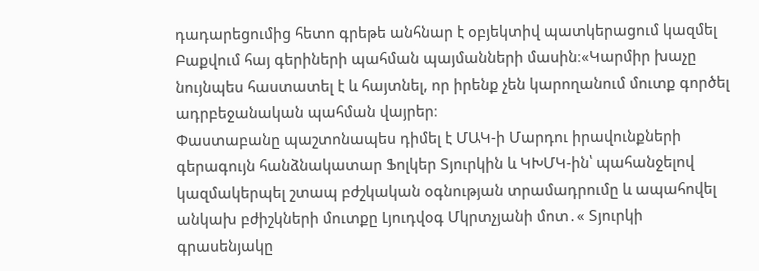դադարեցումից հետո գրեթե անհնար է օբյեկտիվ պատկերացում կազմել Բաքվում հայ գերիների պահման պայմանների մասին։«Կարմիր խաչը նույնպես հաստատել է և հայտնել, որ իրենք չեն կարողանում մուտք գործել ադրբեջանական պահման վայրեր։
Փաստաբանը պաշտոնապես դիմել է ՄԱԿ-ի Մարդու իրավունքների գերագույն հանձնակատար Ֆոլկեր Տյուրկին և ԿԽՄԿ-ին՝ պահանջելով կազմակերպել շտապ բժշկական օգնության տրամադրումը և ապահովել անկախ բժիշկների մուտքը Լյուդվօգ Մկրտչյանի մոտ․« Տյուրկի գրասենյակը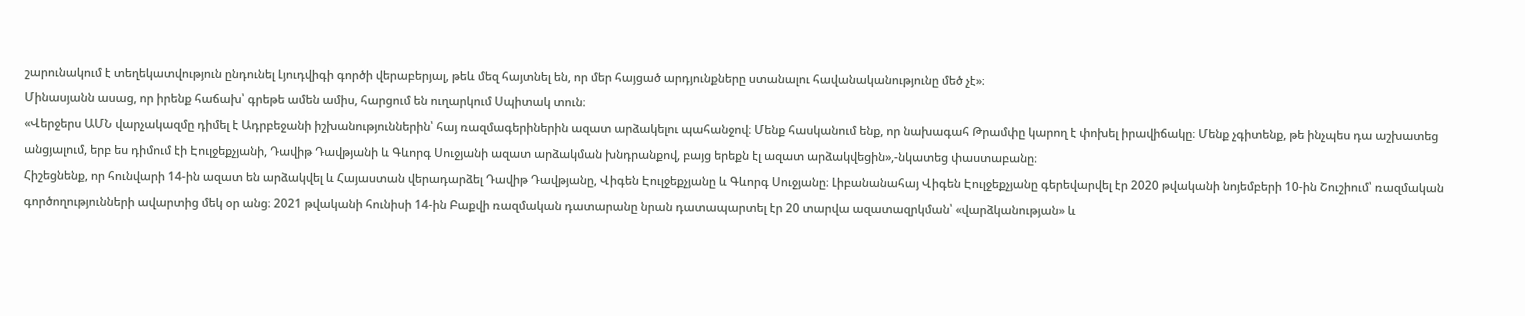շարունակում է տեղեկատվություն ընդունել Լյուդվիգի գործի վերաբերյալ, թեև մեզ հայտնել են, որ մեր հայցած արդյունքները ստանալու հավանականությունը մեծ չէ»։
Մինասյանն ասաց, որ իրենք հաճախ՝ գրեթե ամեն ամիս, հարցում են ուղարկում Սպիտակ տուն։
«Վերջերս ԱՄՆ վարչակազմը դիմել է Ադրբեջանի իշխանություններին՝ հայ ռազմագերիներին ազատ արձակելու պահանջով։ Մենք հասկանում ենք, որ նախագահ Թրամփը կարող է փոխել իրավիճակը։ Մենք չգիտենք, թե ինչպես դա աշխատեց անցյալում, երբ ես դիմում էի Էուլջեքչյանի, Դավիթ Դավթյանի և Գևորգ Սուջյանի ազատ արձակման խնդրանքով, բայց երեքն էլ ազատ արձակվեցին»,-նկատեց փաստաբանը։
Հիշեցնենք, որ հունվարի 14-ին ազատ են արձակվել և Հայաստան վերադարձել Դավիթ Դավթյանը, Վիգեն Էուլջեքչյանը և Գևորգ Սուջյանը։ Լիբանանահայ Վիգեն Էուլջեքչյանը գերեվարվել էր 2020 թվականի նոյեմբերի 10-ին Շուշիում՝ ռազմական գործողությունների ավարտից մեկ օր անց։ 2021 թվականի հունիսի 14-ին Բաքվի ռազմական դատարանը նրան դատապարտել էր 20 տարվա ազատազրկման՝ «վարձկանության» և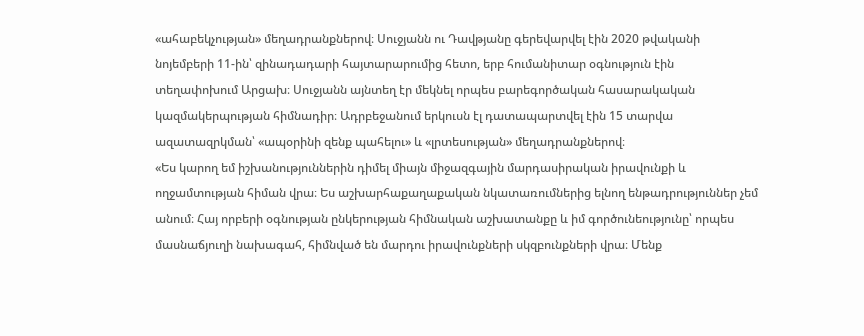«ահաբեկչության» մեղադրանքներով։ Սուջյանն ու Դավթյանը գերեվարվել էին 2020 թվականի նոյեմբերի 11-ին՝ զինադադարի հայտարարումից հետո, երբ հումանիտար օգնություն էին տեղափոխում Արցախ։ Սուջյանն այնտեղ էր մեկնել որպես բարեգործական հասարակական կազմակերպության հիմնադիր։ Ադրբեջանում երկուսն էլ դատապարտվել էին 15 տարվա ազատազրկման՝ «ապօրինի զենք պահելու» և «լրտեսության» մեղադրանքներով։
«Ես կարող եմ իշխանություններին դիմել միայն միջազգային մարդասիրական իրավունքի և ողջամտության հիման վրա։ Ես աշխարհաքաղաքական նկատառումներից ելնող ենթադրություններ չեմ անում։ Հայ որբերի օգնության ընկերության հիմնական աշխատանքը և իմ գործունեությունը՝ որպես մասնաճյուղի նախագահ, հիմնված են մարդու իրավունքների սկզբունքների վրա։ Մենք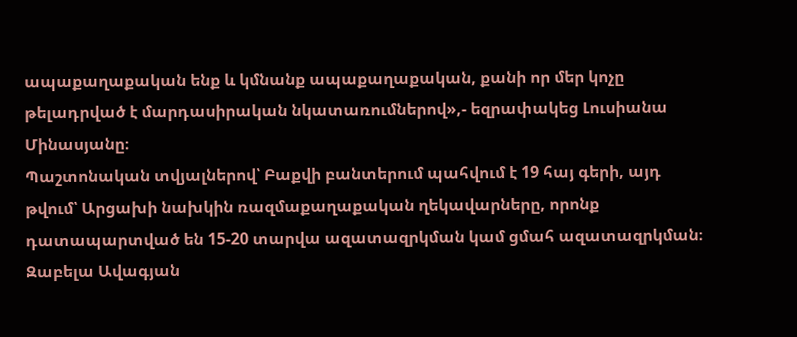ապաքաղաքական ենք և կմնանք ապաքաղաքական, քանի որ մեր կոչը թելադրված է մարդասիրական նկատառումներով»,- եզրափակեց Լուսիանա Մինասյանը։
Պաշտոնական տվյալներով՝ Բաքվի բանտերում պահվում է 19 հայ գերի, այդ թվում՝ Արցախի նախկին ռազմաքաղաքական ղեկավարները, որոնք դատապարտված են 15-20 տարվա ազատազրկման կամ ցմահ ազատազրկման։
Զաբելա Ավագյան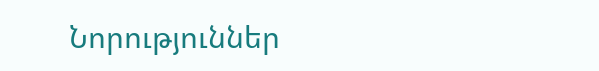Նորություններ